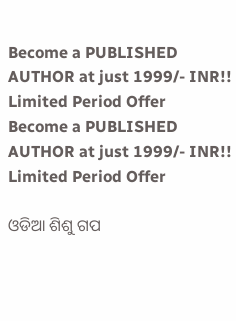Become a PUBLISHED AUTHOR at just 1999/- INR!! Limited Period Offer
Become a PUBLISHED AUTHOR at just 1999/- INR!! Limited Period Offer

ଓଡିଆ ଶିଶୁ ଗପ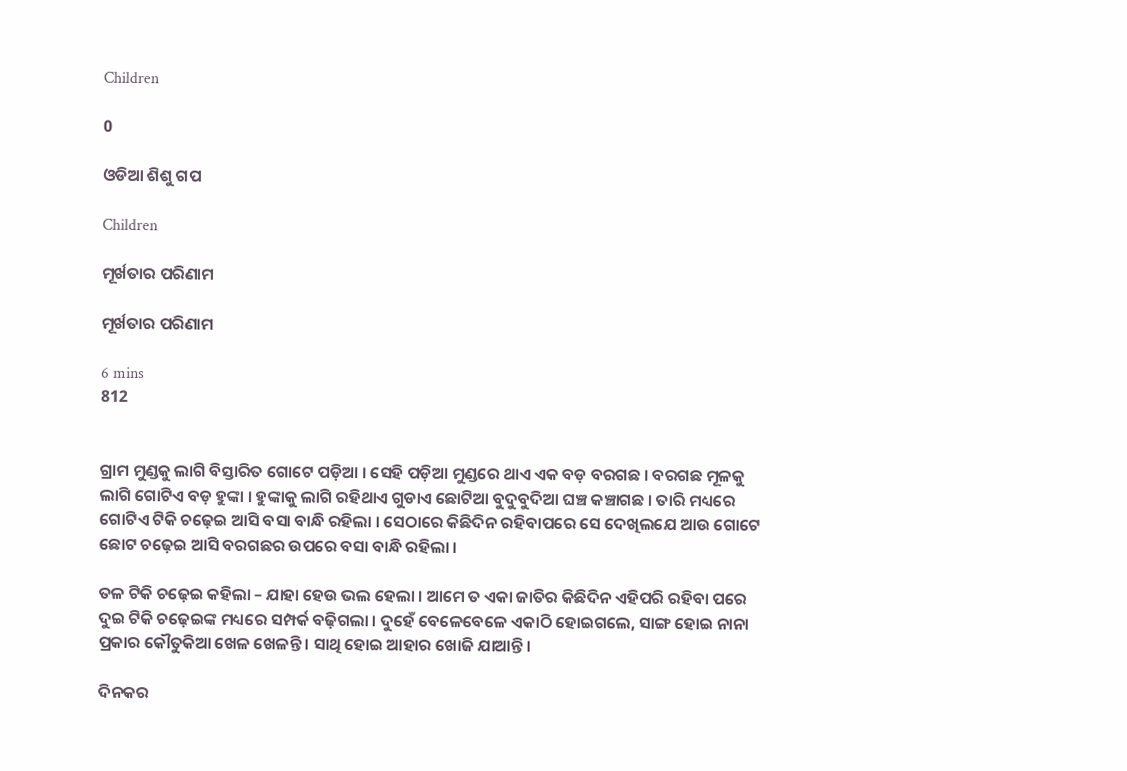Children

0

ଓଡିଆ ଶିଶୁ ଗପ

Children

ମୂର୍ଖତାର ପରିଣାମ

ମୂର୍ଖତାର ପରିଣାମ

6 mins
812


ଗ୍ରାମ ମୁଣ୍ଡକୁ ଲାଗି ବିସ୍ତାରିତ ଗୋଟେ ପଡ଼ିଆ । ସେହି ପଡ଼ିଆ ମୁଣ୍ଡରେ ଥାଏ ଏକ ବଡ଼ ବରଗଛ । ବରଗଛ ମୂଳକୁ ଲାଗି ଗୋଟିଏ ବଡ଼ ହୁଙ୍କା । ହୁଙ୍କାକୁ ଲାଗି ରହିଥାଏ ଗୁଡାଏ ଛୋଟିଆ ବୁଦୁବୁଦିଆ ଘଞ୍ଚ କଞ୍ଚାଗଛ । ତାରି ମଧ୍ୟରେ ଗୋଟିଏ ଟିକି ଚଢ଼େଇ ଆସି ବସା ବାନ୍ଧି ରହିଲା । ସେଠାରେ କିଛିଦିନ ରହିବାପରେ ସେ ଦେଖିଲଯେ ଆଉ ଗୋଟେ ଛୋଟ ଚଢ଼େଇ ଆସି ବରଗଛର ଉପରେ ବସା ବାନ୍ଧି ରହିଲା ।

ତଳ ଟିକି ଚଢ଼େଇ କହିଲା – ଯାହା ହେଉ ଭଲ ହେଲା । ଆମେ ତ ଏକା ଜାତିର କିଛିଦିନ ଏହିପରି ରହିବା ପରେ ଦୁଇ ଟିକି ଚଢ଼େଇଙ୍କ ମଧ୍ୟରେ ସମ୍ପର୍କ ବଢ଼ିଗଲା । ଦୁହେଁ ବେଳେବେଳେ ଏକାଠି ହୋଇଗଲେ, ସାଙ୍ଗ ହୋଇ ନାନା ପ୍ରକାର କୌତୁକିଆ ଖେଳ ଖେଳନ୍ତି । ସାଥି ହୋଇ ଆହାର ଖୋଜି ଯାଆନ୍ତି ।

ଦିନକର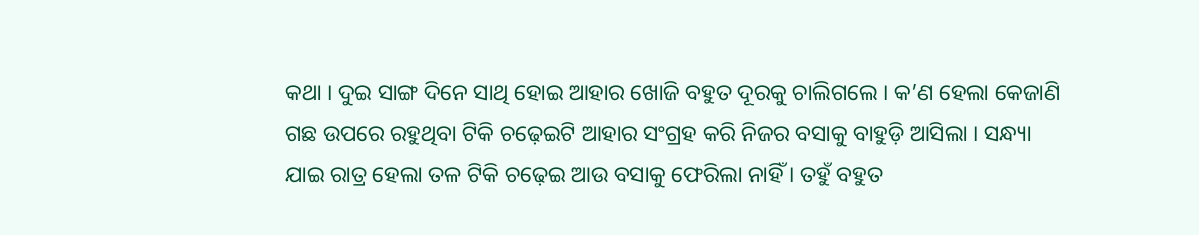କଥା । ଦୁଇ ସାଙ୍ଗ ଦିନେ ସାଥି ହୋଇ ଆହାର ଖୋଜି ବହୁତ ଦୂରକୁ ଚାଲିଗଲେ । କ’ଣ ହେଲା କେଜାଣି ଗଛ ଉପରେ ରହୁଥିବା ଟିକି ଚଢ଼େଇଟି ଆହାର ସଂଗ୍ରହ କରି ନିଜର ବସାକୁ ବାହୁଡ଼ି ଆସିଲା । ସନ୍ଧ୍ୟା ଯାଇ ରାତ୍ର ହେଲା ତଳ ଟିକି ଚଢ଼େଇ ଆଉ ବସାକୁ ଫେରିଲା ନାହିଁ । ତହୁଁ ବହୁତ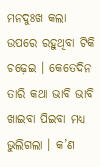ମନଦୁଃଖ କଲା ଉପରେ ରହୁଥିବା ଟିକି ଚଢ଼େଇ । କେତେଦିନ ତାରି କଥା ଭାବି ଭାବି ଖାଇବା ପିଇବା ମଧ୍ୟ ଭୁଲିଗଲା । କ’ଣ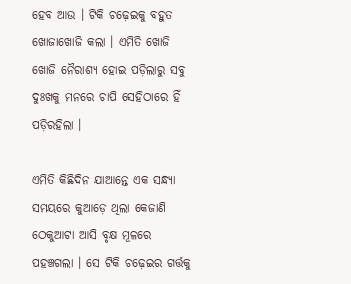ହେବ ଆଉ । ଟିକି ଚଢ଼େଇକୁ ବହୁତ ଖୋଜାଖୋଜି କଲା । ଏମିତି ଖୋଜି ଖୋଜି ନୈରାଶ୍ୟ ହୋଇ ପଡ଼ିଲାରୁ ସବୁ ଦୁଃଖକୁ ମନରେ ଚାପି ସେହିଠାରେ ହିଁ ପଡ଼ିରହିଲା ।

ଏମିତି କିଛିଦିନ ଯାଆନ୍ତେ ଏକ ସନ୍ଧ୍ୟା ସମୟରେ କୁଆଡ଼େ ଥିଲା କେଜାଣି ଠେକୁଆଟା ଆସି ବୃକ୍ଷ ମୂଳରେ ପହଞ୍ଚଗଲା । ସେ ଟିକି ଚଢ଼େଇର ଗର୍ତ୍ତକୁ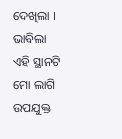ଦେଖିଲା । ଭାବିଲା ଏହି ସ୍ଥାନଟି ମୋ ଲାଗି ଉପଯୁକ୍ତ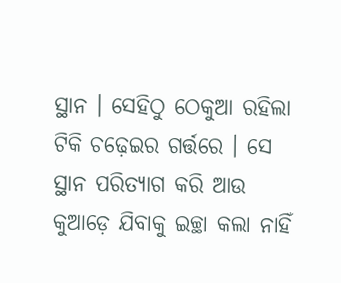ସ୍ଥାନ । ସେହିଠୁ ଠେକୁଆ ରହିଲା ଟିକି ଚଢ଼େଇର ଗର୍ତ୍ତରେ । ସେ ସ୍ଥାନ ପରିତ୍ୟାଗ କରି ଆଉ କୁଆଡ଼େ ଯିବାକୁ ଇଚ୍ଛା କଲା ନାହିଁ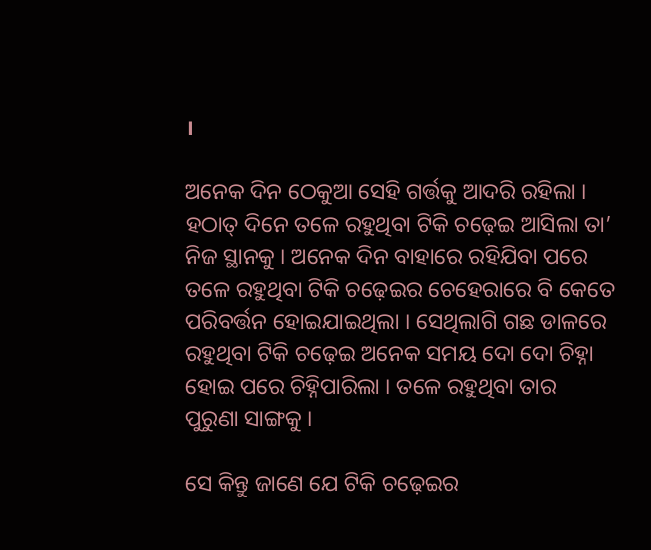।

ଅନେକ ଦିନ ଠେକୁଆ ସେହି ଗର୍ତ୍ତକୁ ଆଦରି ରହିଲା । ହଠାତ୍ ଦିନେ ତଳେ ରହୁଥିବା ଟିକି ଚଢ଼େଇ ଆସିଲା ତା’ ନିଜ ସ୍ଥାନକୁ । ଅନେକ ଦିନ ବାହାରେ ରହିଯିବା ପରେ ତଳେ ରହୁଥିବା ଟିକି ଚଢ଼େଇର ଚେହେରାରେ ବି କେତେ ପରିବର୍ତ୍ତନ ହୋଇଯାଇଥିଲା । ସେଥିଲାଗି ଗଛ ଡାଳରେ ରହୁଥିବା ଟିକି ଚଢ଼େଇ ଅନେକ ସମୟ ଦୋ ଦୋ ଚିହ୍ନା ହୋଇ ପରେ ଚିହ୍ନିପାରିଲା । ତଳେ ରହୁଥିବା ତାର ପୁରୁଣା ସାଙ୍ଗକୁ ।

ସେ କିନ୍ତୁ ଜାଣେ ଯେ ଟିକି ଚଢ଼େଇର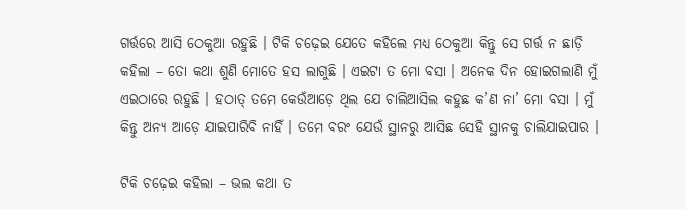ଗର୍ତ୍ତରେ ଆସି ଠେକୁଆ ରହୁଛି । ଟିକି ଚଢ଼େଇ ଯେତେ କହିଲେ ମଧ୍ୟ ଠେକୁଆ କିନ୍ତୁ ସେ ଗର୍ତ୍ତ ନ ଛାଡ଼ି କହିଲା – ତୋ କଥା ଶୁଣି ମୋତେ ହସ ଲାଗୁଛି । ଏଇଟା ତ ମୋ ବସା । ଅନେକ ଦିନ ହୋଇଗଲାଣି ମୁଁ ଏଇଠାରେ ରହୁଛି । ହଠାତ୍ ତମେ କେଉଁଆଡ଼େ ଥିଲ ଯେ ଚାଲିଆସିଲ କହୁଛ କ’ଣ ନା’ ମୋ ବସା । ମୁଁ କିନ୍ତୁ ଅନ୍ୟ ଆଡ଼େ ଯାଇପାରିବି ନାହିଁ । ତମେ ବରଂ ଯେଉଁ ସ୍ଥାନରୁ ଆସିଛ ସେହି ସ୍ଥାନକୁ ଚାଲିଯାଇପାର ।

ଟିକି ଚଢ଼େଇ କହିଲା – ଭଲ କଥା ତ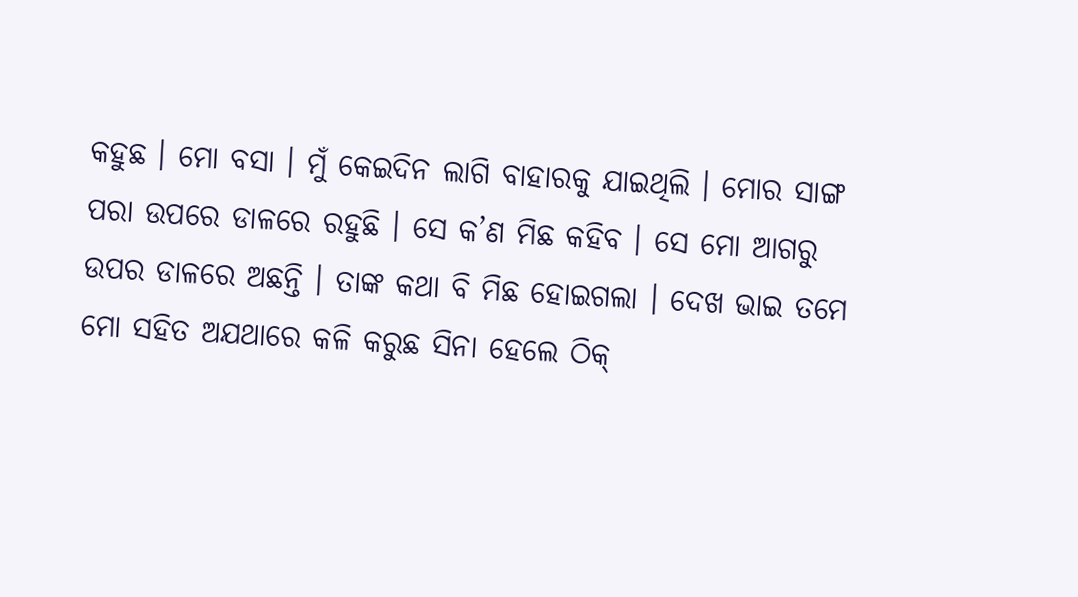କହୁଛ । ମୋ ବସା । ମୁଁ କେଇଦିନ ଲାଗି ବାହାରକୁ ଯାଇଥିଲି । ମୋର ସାଙ୍ଗ ପରା ଉପରେ ଡାଳରେ ରହୁଛି । ସେ କ’ଣ ମିଛ କହିବ । ସେ ମୋ ଆଗରୁ ଉପର ଡାଳରେ ଅଛନ୍ତି । ତାଙ୍କ କଥା ବି ମିଛ ହୋଇଗଲା । ଦେଖ ଭାଇ ତମେ ମୋ ସହିତ ଅଯଥାରେ କଳି କରୁଛ ସିନା ହେଲେ ଠିକ୍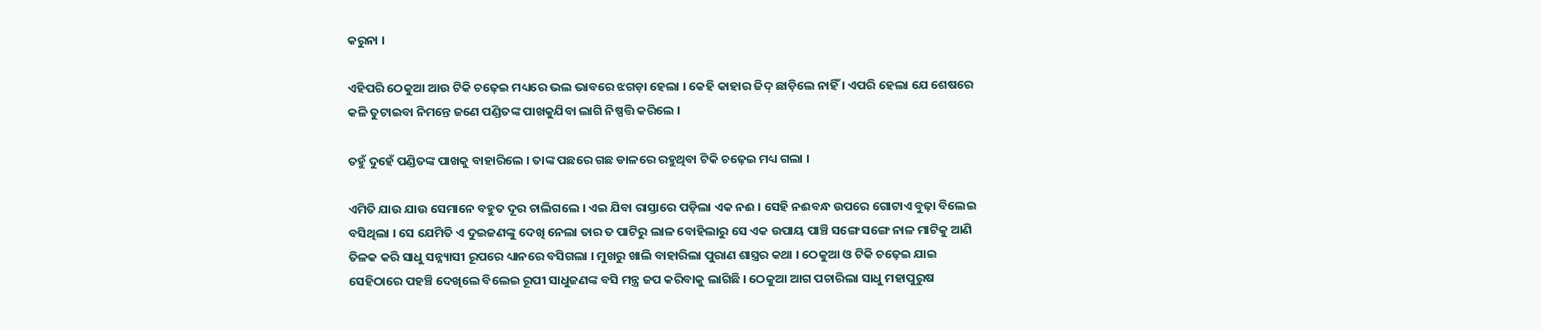କରୁନା ।

ଏହିପରି ଠେକୁଆ ଆଉ ଟିକି ଚଢ଼େଇ ମଧ୍ୟରେ ଭଲ ଭାବରେ ଝଗଡ଼ା ହେଲା । କେହି କାହାର ଜିଦ୍ ଛାଡ଼ିଲେ ନାହିଁ । ଏପରି ହେଲା ଯେ ଶେଷରେ କଳି ତୁଟାଇବା ନିମନ୍ତେ ଜଣେ ପଣ୍ଡିତଙ୍କ ପାଖକୁଯିବା ଲାଗି ନିଷ୍ପତ୍ତି କରିଲେ ।

ତହୁଁ ଦୁହେଁ ପଣ୍ଡିତଙ୍କ ପାଖକୁ ବାହାରିଲେ । ତାଙ୍କ ପଛରେ ଗଛ ଡାଳରେ ରହୁଥିବା ଟିକି ଚଢ଼େଇ ମଧ୍ୟ ଗଲା ।

ଏମିତି ଯାଉ ଯାଉ ସେମାନେ ବହୁତ ଦୂର ଚାଲିଗଲେ । ଏଇ ଯିବା ରାସ୍ତାରେ ପଡ଼ିଲା ଏକ ନଈ । ସେହି ନଈବନ୍ଧ ଉପରେ ଗୋଟାଏ ବୁଢ଼ା ବିଲେଇ ବସିଥିଲା । ସେ ଯେମିତି ଏ ଦୁଇଜଣଙ୍କୁ ଦେଖି ନେଲା ତାର ତ ପାଟିରୁ ଲାଳ ବୋହିଲାରୁ ସେ ଏକ ଉପାୟ ପାଞ୍ଚି ସଙ୍ଗେ ସଙ୍ଗେ ନାଳ ମାଟିକୁ ଆଣି ତିଳକ କରି ସାଧୁ ସନ୍ନ୍ୟାସୀ ରୂପରେ ଧ୍ୟାନରେ ବସିଗଲା । ମୁଖରୁ ଖାଲି ବାହାରିଲା ପୁରାଣ ଶାସ୍ତ୍ରର କଥା । ଠେକୁଆ ଓ ଟିକି ଚଢ଼େଇ ଯାଇ ସେହିଠାରେ ପହଞ୍ଚି ଦେଖିଲେ ବିଲେଇ ରୂପୀ ସାଧୁଜଣଙ୍କ ବସି ମନ୍ତ୍ର ଜପ କରିବାକୁ ଲାଗିଛି । ଠେକୁଆ ଆଗ ପଚାରିଲା ସାଧୁ ମହାପୁରୁଷ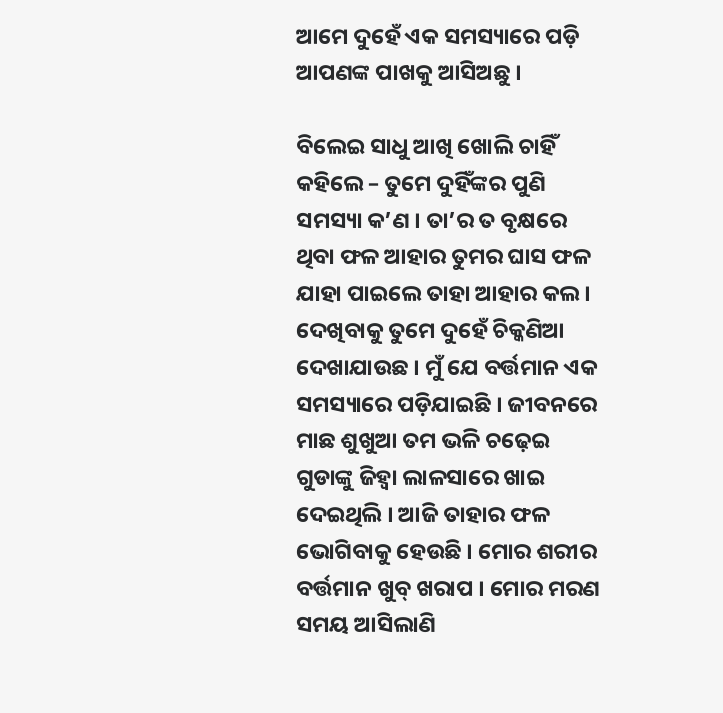ଆମେ ଦୁହେଁ ଏକ ସମସ୍ୟାରେ ପଡ଼ି ଆପଣଙ୍କ ପାଖକୁ ଆସିଅଛୁ ।

ବିଲେଇ ସାଧୁ ଆଖି ଖୋଲି ଚାହିଁ କହିଲେ – ତୁମେ ଦୁହିଁଙ୍କର ପୁଣି ସମସ୍ୟା କ’ଣ । ତା’ର ତ ବୃକ୍ଷରେ ଥିବା ଫଳ ଆହାର ତୁମର ଘାସ ଫଳ ଯାହା ପାଇଲେ ତାହା ଆହାର କଲ । ଦେଖିବାକୁ ତୁମେ ଦୁହେଁ ଚିକ୍କଣିଆ ଦେଖାଯାଉଛ । ମୁଁ ଯେ ବର୍ତ୍ତମାନ ଏକ ସମସ୍ୟାରେ ପଡ଼ିଯାଇଛି । ଜୀବନରେ ମାଛ ଶୁଖୁଆ ତମ ଭଳି ଚଢ଼େଇ ଗୁଡାଙ୍କୁ ଜିହ୍ୱା ଲାଳସାରେ ଖାଇ ଦେଇଥିଲି । ଆଜି ତାହାର ଫଳ ଭୋଗିବାକୁ ହେଉଛି । ମୋର ଶରୀର ବର୍ତ୍ତମାନ ଖୁବ୍ ଖରାପ । ମୋର ମରଣ ସମୟ ଆସିଲାଣି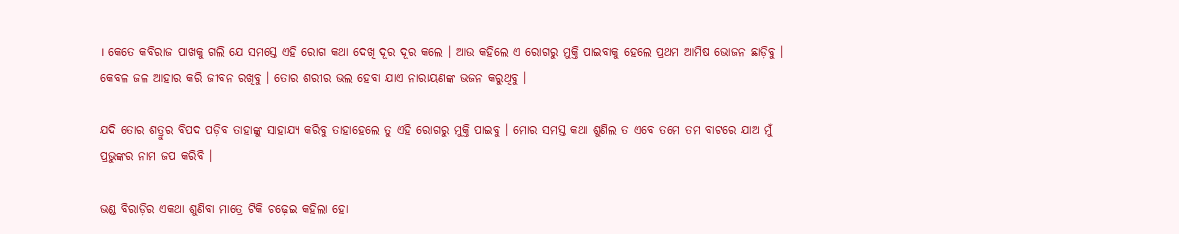। କେତେ କବିରାଜ ପାଖକୁ ଗଲି ଯେ ସମସ୍ତେ ଏହି ରୋଗ କଥା ଦେଖି ଦୂର ଦୂର କଲେ । ଆଉ କହିଲେ ଏ ରୋଗରୁ ମୁକ୍ତି ପାଇବାକୁ ହେଲେ ପ୍ରଥମ ଆମିଷ ଭୋଜନ ଛାଡ଼ିବୁ । କେବଳ ଜଳ ଆହାର କରି ଜୀବନ ରଖିବୁ । ତୋର ଶରୀର ଭଲ ହେବା ଯାଏ ନାରାୟଣଙ୍କ ଭଜନ କରୁଥିବୁ ।

ଯଦି ତୋର ଶତ୍ରୁର ବିପଦ ପଡ଼ିବ ତାହାଙ୍କୁ ସାହାଯ୍ୟ କରିବୁ ତାହାହେଲେ ତୁ ଏହି ରୋଗରୁ ମୁକ୍ତି ପାଇବୁ । ମୋର ସମସ୍ତ କଥା ଶୁଣିଲ ତ ଏବେ ତମେ ତମ ବାଟରେ ଯାଅ ମୁଁ ପ୍ରଭୁଙ୍କର ନାମ ଜପ କରିବି ।

ଭଣ୍ଡ ବିରାଡ଼ିର ଏକଥା ଶୁଣିବା ମାତ୍ରେ ଟିକି ଚଢ଼େଇ କହିଲା ହୋ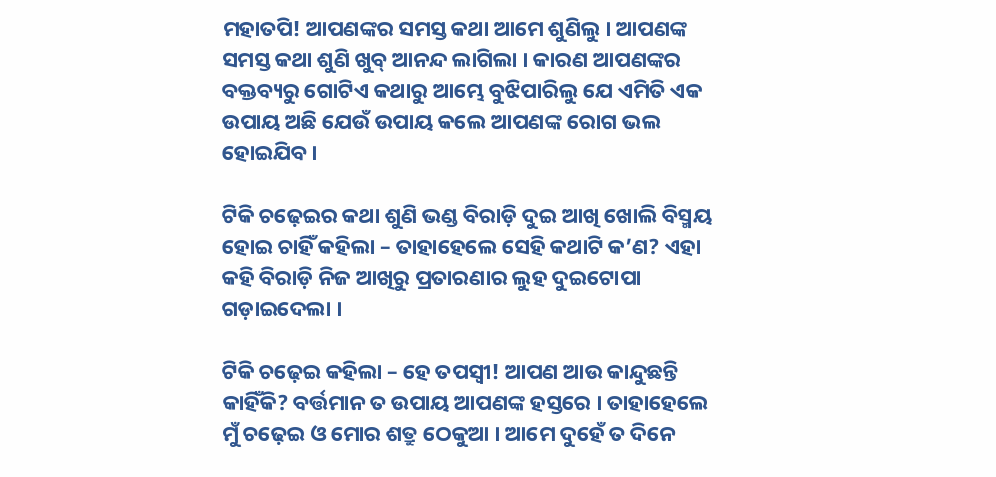ମହାତପି! ଆପଣଙ୍କର ସମସ୍ତ କଥା ଆମେ ଶୁଣିଲୁ । ଆପଣଙ୍କ ସମସ୍ତ କଥା ଶୁଣି ଖୁବ୍ ଆନନ୍ଦ ଲାଗିଲା । କାରଣ ଆପଣଙ୍କର ବକ୍ତବ୍ୟରୁ ଗୋଟିଏ କଥାରୁ ଆମ୍ଭେ ବୁଝିପାରିଲୁ ଯେ ଏମିତି ଏକ ଉପାୟ ଅଛି ଯେଉଁ ଉପାୟ କଲେ ଆପଣଙ୍କ ରୋଗ ଭଲ ହୋଇଯିବ ।

ଟିକି ଚଢ଼େଇର କଥା ଶୁଣି ଭଣ୍ଡ ବିରାଡ଼ି ଦୁଇ ଆଖି ଖୋଲି ବିସ୍ମୟ ହୋଇ ଚାହିଁ କହିଲା – ତାହାହେଲେ ସେହି କଥାଟି କ’ଣ? ଏହା କହି ବିରାଡ଼ି ନିଜ ଆଖିରୁ ପ୍ରତାରଣାର ଲୁହ ଦୁଇଟୋପା ଗଡ଼ାଇଦେଲା ।

ଟିକି ଚଢ଼େଇ କହିଲା – ହେ ତପସ୍ୱୀ! ଆପଣ ଆଉ କାନ୍ଦୁଛନ୍ତି କାହିଁକି? ବର୍ତ୍ତମାନ ତ ଉପାୟ ଆପଣଙ୍କ ହସ୍ତରେ । ତାହାହେଲେ ମୁଁ ଚଢ଼େଇ ଓ ମୋର ଶତ୍ରୁ ଠେକୁଆ । ଆମେ ଦୁହେଁ ତ ଦିନେ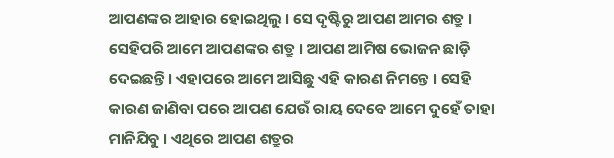ଆପଣଙ୍କର ଆହାର ହୋଇଥିଲୁ । ସେ ଦୃଷ୍ଟିରୁ ଆପଣ ଆମର ଶତ୍ରୁ । ସେହିପରି ଆମେ ଆପଣଙ୍କର ଶତ୍ରୁ । ଆପଣ ଆମିଷ ଭୋଜନ ଛାଡ଼ି ଦେଇଛନ୍ତି । ଏହାପରେ ଆମେ ଆସିଛୁ ଏହି କାରଣ ନିମନ୍ତେ । ସେହି କାରଣ ଜାଣିବା ପରେ ଆପଣ ଯେଉଁ ରାୟ ଦେବେ ଆମେ ଦୁହେଁ ତାହା ମାନିଯିବୁ । ଏଥିରେ ଆପଣ ଶତ୍ରୁର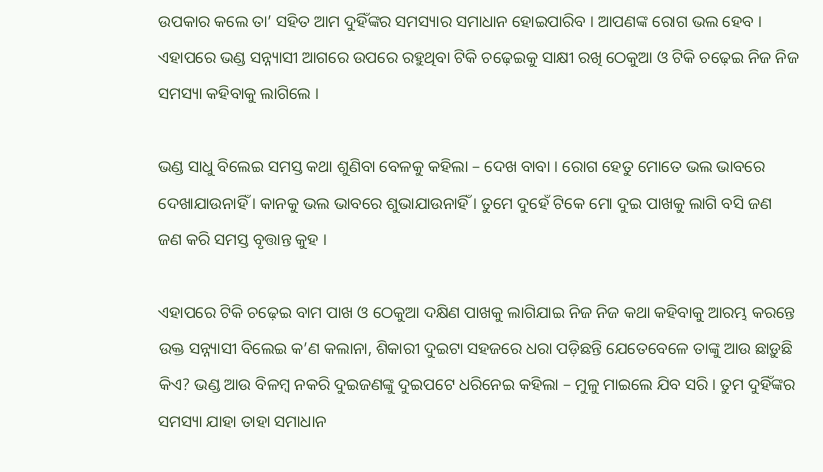ଉପକାର କଲେ ତା’ ସହିତ ଆମ ଦୁହିଁଙ୍କର ସମସ୍ୟାର ସମାଧାନ ହୋଇପାରିବ । ଆପଣଙ୍କ ରୋଗ ଭଲ ହେବ । ଏହାପରେ ଭଣ୍ଡ ସନ୍ନ୍ୟାସୀ ଆଗରେ ଉପରେ ରହୁଥିବା ଟିକି ଚଢ଼େଇକୁ ସାକ୍ଷୀ ରଖି ଠେକୁଆ ଓ ଟିକି ଚଢ଼େଇ ନିଜ ନିଜ ସମସ୍ୟା କହିବାକୁ ଲାଗିଲେ ।

ଭଣ୍ଡ ସାଧୁ ବିଲେଇ ସମସ୍ତ କଥା ଶୁଣିବା ବେଳକୁ କହିଲା – ଦେଖ ବାବା । ରୋଗ ହେତୁ ମୋତେ ଭଲ ଭାବରେ ଦେଖାଯାଉନାହିଁ । କାନକୁ ଭଲ ଭାବରେ ଶୁଭାଯାଉନାହିଁ । ତୁମେ ଦୁହେଁ ଟିକେ ମୋ ଦୁଇ ପାଖକୁ ଲାଗି ବସି ଜଣ ଜଣ କରି ସମସ୍ତ ବୃତ୍ତାନ୍ତ କୁହ ।

ଏହାପରେ ଟିକି ଚଢ଼େଇ ବାମ ପାଖ ଓ ଠେକୁଆ ଦକ୍ଷିଣ ପାଖକୁ ଲାଗିଯାଇ ନିଜ ନିଜ କଥା କହିବାକୁ ଆରମ୍ଭ କରନ୍ତେ ଉକ୍ତ ସନ୍ନ୍ୟାସୀ ବିଲେଇ କ’ଣ କଲାନା, ଶିକାରୀ ଦୁଇଟା ସହଜରେ ଧରା ପଡ଼ିଛନ୍ତି ଯେତେବେଳେ ତାଙ୍କୁ ଆଉ ଛାଡ଼ୁଛି କିଏ? ଭଣ୍ଡ ଆଉ ବିଳମ୍ବ ନକରି ଦୁଇଜଣଙ୍କୁ ଦୁଇପଟେ ଧରିନେଇ କହିଲା – ମୁଳୁ ମାଇଲେ ଯିବ ସରି । ତୁମ ଦୁହିଁଙ୍କର ସମସ୍ୟା ଯାହା ତାହା ସମାଧାନ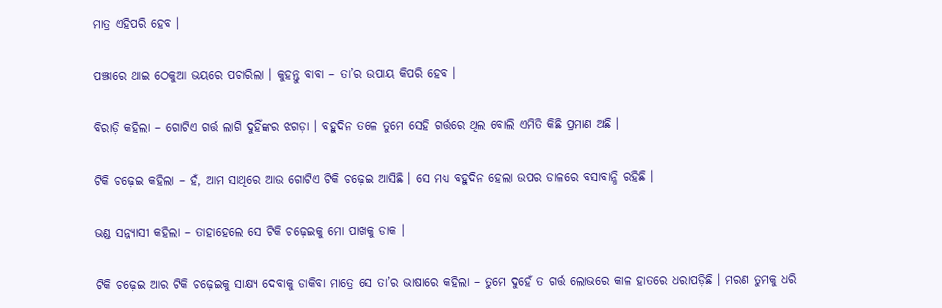ମାତ୍ର ଏହିପରି ହେବ ।

ପଞ୍ଝାରେ ଥାଇ ଠେକୁଆ ଭୟରେ ପଚାରିଲା । କୁହନ୍ତୁ ବାବା – ତା’ର ଉପାୟ କିପରି ହେବ ।

ବିରାଡ଼ି କହିଲା – ଗୋଟିଏ ଗର୍ତ୍ତ ଲାଗି ଦୁହିଁଙ୍କର ଝଗଡ଼ା । ବହୁଦିନ ତଳେ ତୁମେ ସେହି ଗର୍ତ୍ତରେ ଥିଲ ବୋଲି ଏମିତି କିଛି ପ୍ରମାଣ ଅଛି ।

ଟିକି ଚଢ଼େଇ କହିଲା – ହଁ, ଆମ ସାଥିରେ ଆଉ ଗୋଟିଏ ଟିକି ଚଢ଼େଇ ଆସିଛି । ସେ ମଧ୍ୟ ବହୁଦିନ ହେଲା ଉପର ଡାଳରେ ବସାବାନ୍ଧି ରହିଛି ।

ଭଣ୍ଡ ସନ୍ନ୍ୟାସୀ କହିଲା – ତାହାହେଲେ ସେ ଟିକି ଚଢ଼େଇକୁ ମୋ ପାଖକୁ ଡାକ ।

ଟିକି ଚଢ଼େଇ ଆର ଟିକି ଚଢ଼େଇକୁ ସାକ୍ଷ୍ୟ ଦେବାକୁ ଡାକିବା ମାତ୍ରେ ସେ ତା’ର ଭାଷାରେ କହିଲା – ତୁମେ ଦୁହେଁ ତ ଗର୍ତ୍ତ ଲୋଭରେ କାଳ ହାତରେ ଧରାପଡ଼ିଛି । ମରଣ ତୁମକୁ ଧରି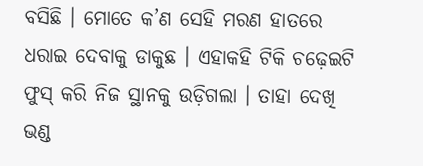ବସିଛି । ମୋତେ କ’ଣ ସେହି ମରଣ ହାତରେ ଧରାଇ ଦେବାକୁ ଡାକୁଛ । ଏହାକହି ଟିକି ଚଢ଼େଇଟି ଫୁସ୍ କରି ନିଜ ସ୍ଥାନକୁ ଉଡ଼ିଗଲା । ତାହା ଦେଖି ଭଣ୍ଡ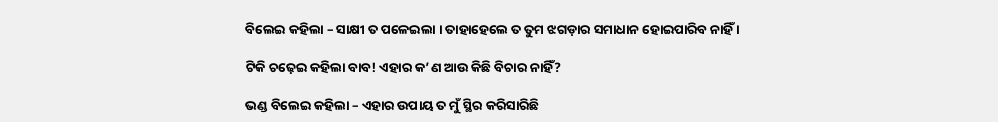ବିଲେଇ କହିଲା – ସାକ୍ଷୀ ତ ପଳେଇଲା । ତାହାହେଲେ ତ ତୁମ ଝଗଡ଼ାର ସମାଧାନ ହୋଇପାରିବ ନାହିଁ ।

ଟିକି ଚଢ଼େଇ କହିଲା ବାବ! ଏହାର କ’ଣ ଆଉ କିଛି ବିଚାର ନାହିଁ?

ଭଣ୍ଡ ବିଲେଇ କହିଲା – ଏହାର ଉପାୟ ତ ମୁଁ ସ୍ଥିର କରିସାରିଛି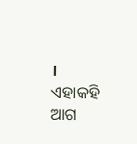। ଏହାକହି ଆଗ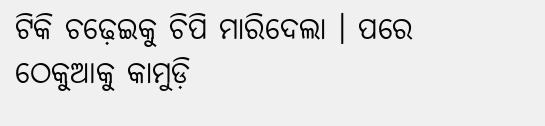ଟିକି ଚଢ଼େଇକୁ ଚିପି ମାରିଦେଲା । ପରେ ଠେକୁଆକୁ କାମୁଡ଼ି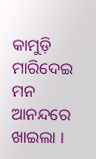କାମୁଡ଼ି ମାରିଦେଇ ମନ ଆନନ୍ଦରେ ଖାଇଲା ।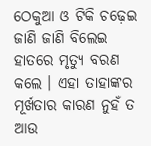ଠେକୁଆ ଓ ଟିକି ଚଢ଼େଇ ଜାଣି ଜାଣି ବିଲେଇ ହାତରେ ମୃତ୍ୟୁ ବରଣ କଲେ । ଏହା ତାହାଙ୍କର ମୂର୍ଖତାର କାରଣ ନୁହଁ ତ ଆଉ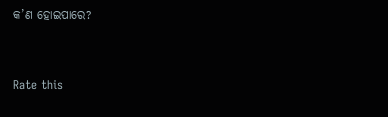କ’ଣ ହୋଇପାରେ?


Rate this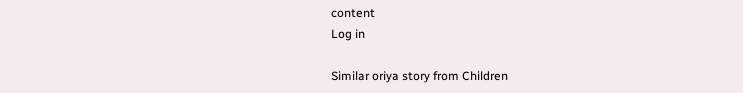content
Log in

Similar oriya story from Children